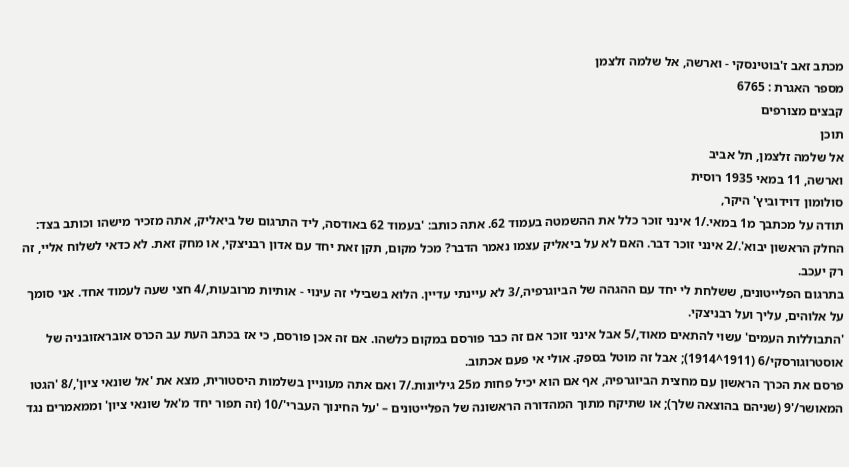מכתב זאב ז'בוטינסקי - וארשה, אל שלמה זלצמן
מספר האגרת : 6765
קבצים מצורפים
תוכן
אל שלמה זלצמן, תל אביב
וארשה, 11 במאי 1935 רוסית
סולומון דוידוביץ' היקר,
תודה על מכתבך מ1 במאי./1 אינני זוכר כלל את ההשמטה בעמוד 62. אתה כותב: 'בעמוד 62 באודסה, ליד התרגום של ביאליק, אתה מזכיר מישהו וכותב בצד: החלק הראשון יבוא'./2 אינני זוכר דבר. האם לא על ביאליק עצמו נאמר הדבר? מכל מקום, תקן זאת יחד עם אדון רבניצקי, או מחק זאת. לא כדאי לשלוח אליי, זה רק יעכב.
בתרגום הפלייטונים, ששלחת לי יחד עם ההגהה של הביוגרפיה,/3 לא עיינתי עדיין. הלוא בשבילי זה עינוי - אותיות מרובעות,/4 חצי שעה לעמוד אחד. אני סומך על אלוהים, עליך ועל רבניצקי.
'התבוללות העמים' עשוי להתאים מאוד,/5 אבל אינני זוכר אם זה כבר פורסם במקום כלשהו. אם זה אכן פורסם, כי אז בכתב העת עב הכרס אובראזובניה של אוסטרוגורסקי/6 (1911^1914); אבל זה מוטל בספק. אולי אי פעם אכתוב.
פרסם את הכרך הראשון עם מחצית הביוגרפיה, אף אם הוא יכיל פחות מ25 גיליונות./7 ואם אתה מעוניין בשלמות היסטורית, מצא את 'אל שונאי ציון',/8 'הגטו המאושר/'9 (שניהם בהוצאה שלך); או שתיקח מתוך המהדורה הראשונה של הפלייטונים – 'על החינוך העברי'/10 (זה תפור יחד מ'אל שונאי ציון' וממאמרים נגד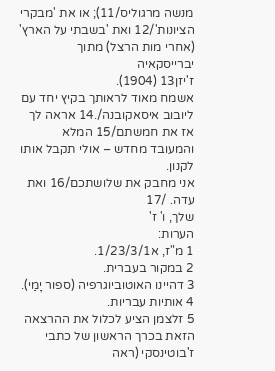מנשה מרגוליס/11); או את 'מבקרי הציונות'/12 ואת 'בשבתי על הארץ' (אחרי מות הרצל) מתוך יברייסקאיה
ז'יזן13 (1904).
אשמח מאוד לראותך בקיץ יחד עם ליובוב איסאקובנה/.14 אראה לך אז את חמשתם/15 המלא והמעובד מחדש – אולי תקבל אותו לקנון.
אני מחבק את שלושתכם/16 ואת עדה. /17
שלך, ו' ז'
הערות:
1 מ"ז, א1/23/3/1.
2 במקור בעברית.
3 דהיינו האוטוביוגרפיה (ספור יָמַי).
4 אותיות עבריות.
5 זלצמן הציע לכלול את ההרצאה הזאת בכרך הראשון של כתבי ז'בוטינסקי (ראה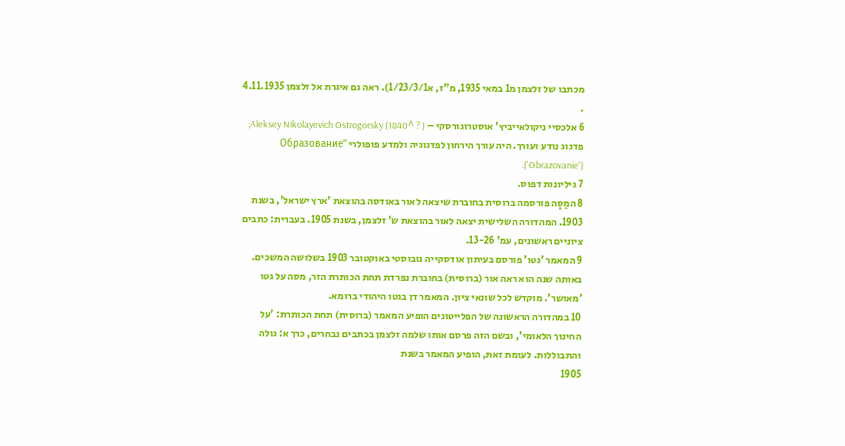מכתבו של זלצמן מ1 במאי 1935, מ"ז, א1/23/3/1). ראה גם איגרת אל זלצמן 4.11.1935 .
6 אלכסיי ניקולאייביץ' אוסטרוגורסקי – Aleksey Nikolayevich Ostrogorsky (1840^ ? ); פדגוג נודע ועורך. היה עורך הירחון לפדגוגיה ולמדע פופולרי 'Образование' ('Obrazovanie').
7 גיליונות דפוס.
8 המַסָה פורסמה ברוסית בחוברת שיצאה לאור באודסה בהוצאת 'ארץ ישראל', בשנת 1903. המהדורה השלישית יצאה לאור בהוצאת ש' זלצמן, בשנת 1905. בעברית: כתבים ציוניים ראשונים, עמ' 13-26.
9 המאמר 'גטו' פורסם בעיתון אודסקייה נובוסטי באוקטובר 1903 בשלושה המשכים. באותה שנה הוא ראה אור (ברוסית) בחוברת נפרדת תחת הכותרת הזר, מסה על גטו 'מאושר'. מוקדש לכל שונאי ציון. המאמר דן בגטו היהודי ברומא.
10 במהדורה הראשונה של הפלייטונים הופיע המאמר (ברוסית) תחת הכותרת: 'על החינוך הלאומי', ובשם הזה פרסם אותו שלמה זלצמן בכתבים נבחרים, כרך א: גולה והתבוללות. לעומת זאת, הופיע המאמר בשנת
1905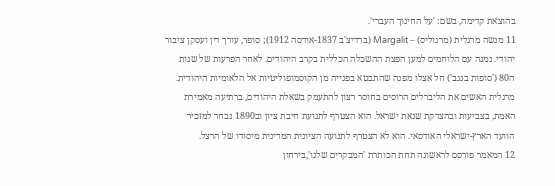בהוצאת קדימה, בשם: 'על החינוך העברי'.
11 מנשה מרגלית (מרגוליס) – Margalit (ברדיצ'ב 1837-אודסה 1912); סופר, עורך דין ועסקן ציבור יהודי. נמנה עם הלוחמים למען הפצת ההשכלה הכללית בקרב היהודים. לאחר הפרעות של שנות ה80 ('סופות בנגב') חל אצלו מפנה שהתבטא בפנייה מן הקוסמופוליטיות אל הלאומיות היהודית. מרגלית האשים את הליברלים הרוסים בחוסר רצון להתעמק בשאלת היהודים, ברתיעה מאמירת האמת, בצביעות ובהצדקת שנאת ישראל. הוא הצטרף לתנועת חיבת ציון וב1890 נבחר למזכיר הוועד הארץ-ישראלי האודסאי. הוא לא הצטרף לתנועה הציונית המדינית מיסודו של הרצל.
12 המאמר פורסם לראשונה תחת הכותרת 'המבקרים שלנו',בירחון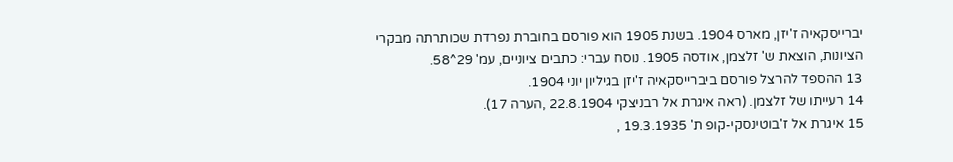יברייסקאיה ז'יזן, מארס 1904. בשנת 1905 הוא פורסם בחוברת נפרדת שכותרתה מבקרי הציונות, הוצאת ש' זלצמן, אודסה 1905. נוסח עברי: כתבים ציוניים, עמ' 29^58.
13 ההספד להרצל פורסם ביברייסקאיה ז'יזן בגיליון יוני 1904.
14 רעייתו של זלצמן. (ראה איגרת אל רבניצקי 22.8.1904 ,הערה 17).
15 איגרת אל ז'בוטינסקי-קופ ת' 19.3.1935 ,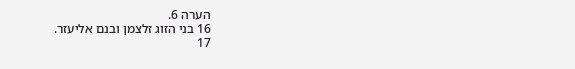הערה 6.
16 בני הזוג זלצמן ובנם אליעזר.
17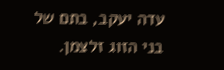עדה יעקב, בתם של בני הזוג זלצמן.